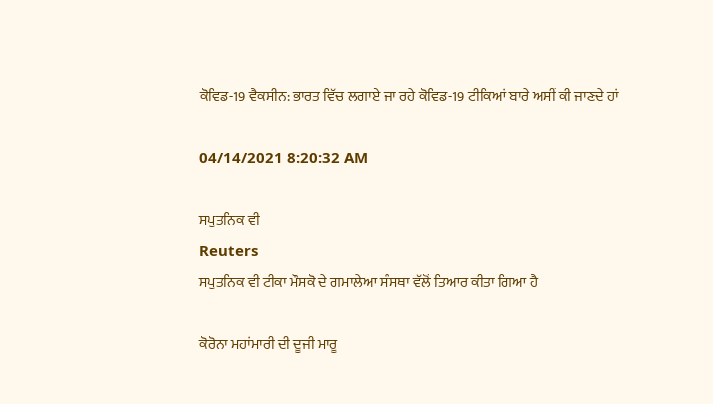ਕੋਵਿਡ-19 ਵੈਕਸੀਨ: ਭਾਰਤ ਵਿੱਚ ਲਗਾਏ ਜਾ ਰਹੇ ਕੋਵਿਡ-19 ਟੀਕਿਆਂ ਬਾਰੇ ਅਸੀਂ ਕੀ ਜਾਣਦੇ ਹਾਂ

04/14/2021 8:20:32 AM

ਸਪੁਤਨਿਕ ਵੀ
Reuters
ਸਪੁਤਨਿਕ ਵੀ ਟੀਕਾ ਮੌਸਕੋ ਦੇ ਗਮਾਲੇਆ ਸੰਸਥਾ ਵੱਲੋਂ ਤਿਆਰ ਕੀਤਾ ਗਿਆ ਹੈ

ਕੋਰੋਨਾ ਮਹਾਂਮਾਰੀ ਦੀ ਦੂਜੀ ਮਾਰੂ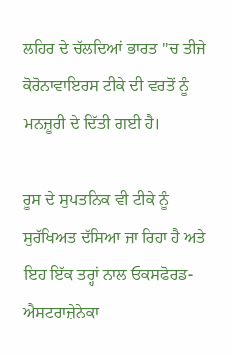ਲਹਿਰ ਦੇ ਚੱਲਦਿਆਂ ਭਾਰਤ ''ਚ ਤੀਜੇ ਕੋਰੋਨਾਵਾਇਰਸ ਟੀਕੇ ਦੀ ਵਰਤੋਂ ਨੂੰ ਮਨਜ਼ੂਰੀ ਦੇ ਦਿੱਤੀ ਗਈ ਹੈ।

ਰੂਸ ਦੇ ਸੁਪਤਨਿਕ ਵੀ ਟੀਕੇ ਨੂੰ ਸੁਰੱਖਿਅਤ ਦੱਸਿਆ ਜਾ ਰਿਹਾ ਹੈ ਅਤੇ ਇਹ ਇੱਕ ਤਰ੍ਹਾਂ ਨਾਲ ਓਕਸਫੋਰਡ-ਐਸਟਰਾਜ਼ੇਨੇਕਾ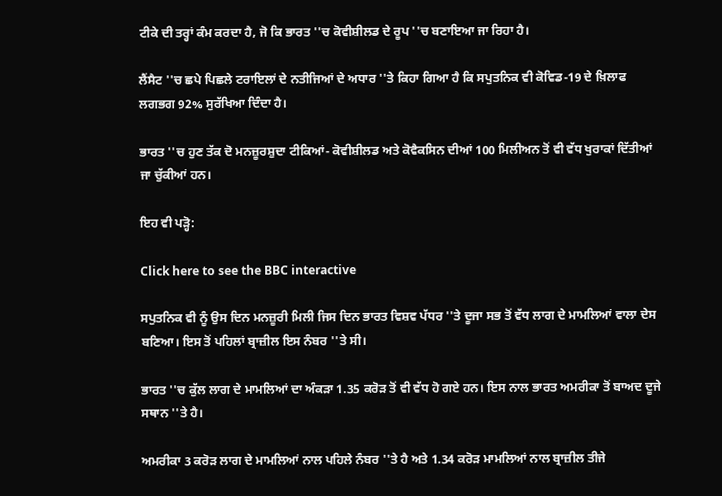ਟੀਕੇ ਦੀ ਤਰ੍ਹਾਂ ਕੰਮ ਕਰਦਾ ਹੈ, ਜੋ ਕਿ ਭਾਰਤ ''ਚ ਕੋਵੀਸ਼ੀਲਡ ਦੇ ਰੂਪ ''ਚ ਬਣਾਇਆ ਜਾ ਰਿਹਾ ਹੈ।

ਲੈਂਸੈਟ ''ਚ ਛਪੇ ਪਿਛਲੇ ਟਰਾਇਲਾਂ ਦੇ ਨਤੀਜਿਆਂ ਦੇ ਅਧਾਰ ''ਤੇ ਕਿਹਾ ਗਿਆ ਹੈ ਕਿ ਸਪੁਤਨਿਕ ਵੀ ਕੋਵਿਡ-19 ਦੇ ਖ਼ਿਲਾਫ ਲਗਭਗ 92% ਸੁਰੱਖਿਆ ਦਿੰਦਾ ਹੈ।

ਭਾਰਤ ''ਚ ਹੁਣ ਤੱਕ ਦੋ ਮਨਜ਼ੂਰਸ਼ੁਦਾ ਟੀਕਿਆਂ- ਕੋਵੀਸ਼ੀਲਡ ਅਤੇ ਕੋਵੈਕਸਿਨ ਦੀਆਂ 100 ਮਿਲੀਅਨ ਤੋਂ ਵੀ ਵੱਧ ਖੁਰਾਕਾਂ ਦਿੱਤੀਆਂ ਜਾ ਚੁੱਕੀਆਂ ਹਨ।

ਇਹ ਵੀ ਪੜ੍ਹੋ:

Click here to see the BBC interactive

ਸਪੁਤਨਿਕ ਵੀ ਨੂੰ ਉਸ ਦਿਨ ਮਨਜ਼ੂਰੀ ਮਿਲੀ ਜਿਸ ਦਿਨ ਭਾਰਤ ਵਿਸ਼ਵ ਪੱਧਰ ''ਤੇ ਦੂਜਾ ਸਭ ਤੋਂ ਵੱਧ ਲਾਗ ਦੇ ਮਾਮਲਿਆਂ ਵਾਲਾ ਦੇਸ ਬਣਿਆ। ਇਸ ਤੋਂ ਪਹਿਲਾਂ ਬ੍ਰਾਜ਼ੀਲ ਇਸ ਨੰਬਰ ''ਤੇ ਸੀ।

ਭਾਰਤ ''ਚ ਕੁੱਲ ਲਾਗ ਦੇ ਮਾਮਲਿਆਂ ਦਾ ਅੰਕੜਾ 1.35 ਕਰੋੜ ਤੋਂ ਵੀ ਵੱਧ ਹੋ ਗਏ ਹਨ। ਇਸ ਨਾਲ ਭਾਰਤ ਅਮਰੀਕਾ ਤੋਂ ਬਾਅਦ ਦੂਜੇ ਸਥਾਨ ''ਤੇ ਹੈ।

ਅਮਰੀਕਾ 3 ਕਰੋੜ ਲਾਗ ਦੇ ਮਾਮਲਿਆਂ ਨਾਲ ਪਹਿਲੇ ਨੰਬਰ ''ਤੇ ਹੈ ਅਤੇ 1.34 ਕਰੋੜ ਮਾਮਲਿਆਂ ਨਾਲ ਬ੍ਰਾਜ਼ੀਲ ਤੀਜੇ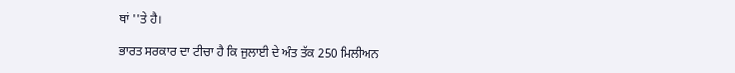ਥਾਂ ''ਤੇ ਹੈ।

ਭਾਰਤ ਸਰਕਾਰ ਦਾ ਟੀਚਾ ਹੈ ਕਿ ਜੁਲਾਈ ਦੇ ਅੰਤ ਤੱਕ 250 ਮਿਲੀਅਨ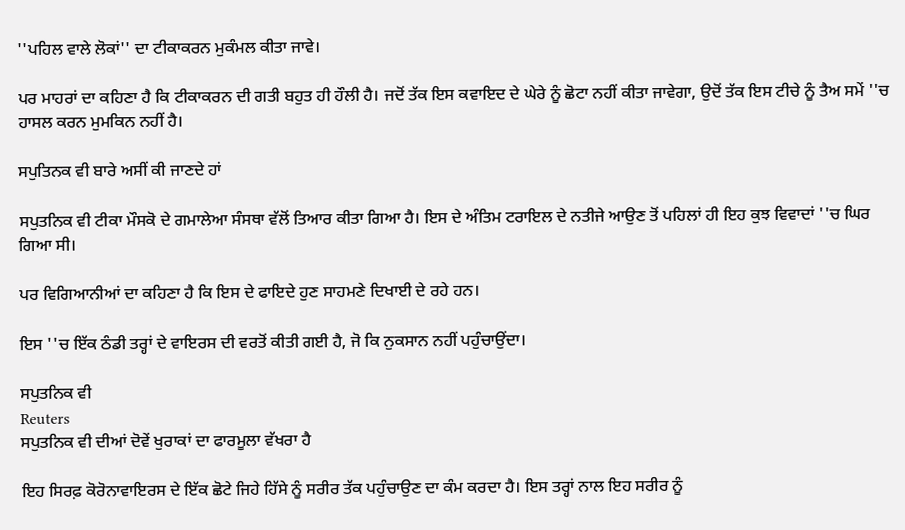''ਪਹਿਲ ਵਾਲੇ ਲੋਕਾਂ'' ਦਾ ਟੀਕਾਕਰਨ ਮੁਕੰਮਲ ਕੀਤਾ ਜਾਵੇ।

ਪਰ ਮਾਹਰਾਂ ਦਾ ਕਹਿਣਾ ਹੈ ਕਿ ਟੀਕਾਕਰਨ ਦੀ ਗਤੀ ਬਹੁਤ ਹੀ ਹੌਲੀ ਹੈ। ਜਦੋਂ ਤੱਕ ਇਸ ਕਵਾਇਦ ਦੇ ਘੇਰੇ ਨੂੰ ਛੋਟਾ ਨਹੀਂ ਕੀਤਾ ਜਾਵੇਗਾ, ਉਦੋਂ ਤੱਕ ਇਸ ਟੀਚੇ ਨੂੰ ਤੈਅ ਸਮੇਂ ''ਚ ਹਾਸਲ ਕਰਨ ਮੁਮਕਿਨ ਨਹੀਂ ਹੈ।

ਸਪੁਤਿਨਕ ਵੀ ਬਾਰੇ ਅਸੀਂ ਕੀ ਜਾਣਦੇ ਹਾਂ

ਸਪੁਤਨਿਕ ਵੀ ਟੀਕਾ ਮੌਸਕੋ ਦੇ ਗਮਾਲੇਆ ਸੰਸਥਾ ਵੱਲੋਂ ਤਿਆਰ ਕੀਤਾ ਗਿਆ ਹੈ। ਇਸ ਦੇ ਅੰਤਿਮ ਟਰਾਇਲ ਦੇ ਨਤੀਜੇ ਆਉਣ ਤੋਂ ਪਹਿਲਾਂ ਹੀ ਇਹ ਕੁਝ ਵਿਵਾਦਾਂ ''ਚ ਘਿਰ ਗਿਆ ਸੀ।

ਪਰ ਵਿਗਿਆਨੀਆਂ ਦਾ ਕਹਿਣਾ ਹੈ ਕਿ ਇਸ ਦੇ ਫਾਇਦੇ ਹੁਣ ਸਾਹਮਣੇ ਦਿਖਾਈ ਦੇ ਰਹੇ ਹਨ।

ਇਸ ''ਚ ਇੱਕ ਠੰਡੀ ਤਰ੍ਹਾਂ ਦੇ ਵਾਇਰਸ ਦੀ ਵਰਤੋਂ ਕੀਤੀ ਗਈ ਹੈ, ਜੋ ਕਿ ਨੁਕਸਾਨ ਨਹੀਂ ਪਹੁੰਚਾਉਂਦਾ।

ਸਪੁਤਨਿਕ ਵੀ
Reuters
ਸਪੁਤਨਿਕ ਵੀ ਦੀਆਂ ਦੋਵੇਂ ਖੁਰਾਕਾਂ ਦਾ ਫਾਰਮੂਲਾ ਵੱਖਰਾ ਹੈ

ਇਹ ਸਿਰਫ਼ ਕੋਰੋਨਾਵਾਇਰਸ ਦੇ ਇੱਕ ਛੋਟੇ ਜਿਹੇ ਹਿੱਸੇ ਨੂੰ ਸਰੀਰ ਤੱਕ ਪਹੁੰਚਾਉਣ ਦਾ ਕੰਮ ਕਰਦਾ ਹੈ। ਇਸ ਤਰ੍ਹਾਂ ਨਾਲ ਇਹ ਸਰੀਰ ਨੂੰ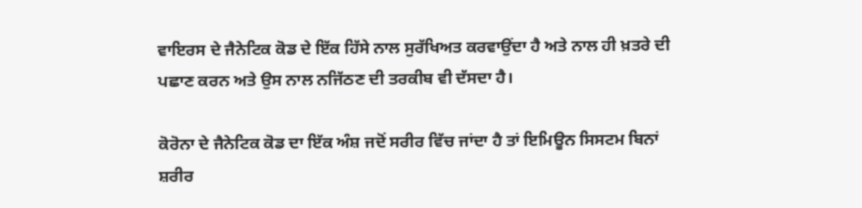ਵਾਇਰਸ ਦੇ ਜੈਨੇਟਿਕ ਕੋਡ ਦੇ ਇੱਕ ਹਿੱਸੇ ਨਾਲ ਸੁਰੱਖਿਅਤ ਕਰਵਾਉਂਦਾ ਹੈ ਅਤੇ ਨਾਲ ਹੀ ਖ਼ਤਰੇ ਦੀ ਪਛਾਣ ਕਰਨ ਅਤੇ ਉਸ ਨਾਲ ਨਜਿੱਠਣ ਦੀ ਤਰਕੀਬ ਵੀ ਦੱਸਦਾ ਹੈ।

ਕੋਰੋਨਾ ਦੇ ਜੈਨੇਟਿਕ ਕੋਡ ਦਾ ਇੱਕ ਅੰਸ਼ ਜਦੋਂ ਸਰੀਰ ਵਿੱਚ ਜਾਂਦਾ ਹੈ ਤਾਂ ਇਮਿਊਨ ਸਿਸਟਮ ਬਿਨਾਂ ਸ਼ਰੀਰ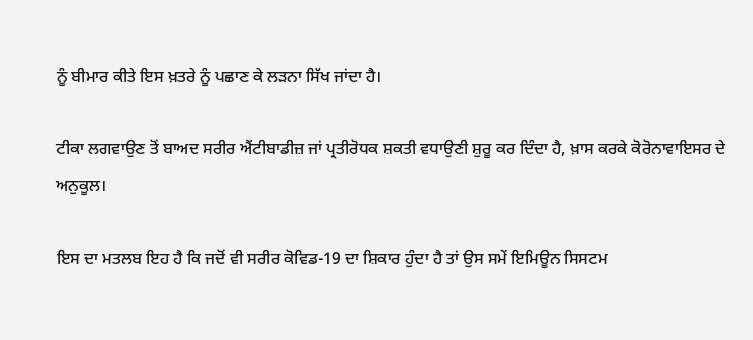ਨੂੰ ਬੀਮਾਰ ਕੀਤੇ ਇਸ ਖ਼ਤਰੇ ਨੂੰ ਪਛਾਣ ਕੇ ਲੜਨਾ ਸਿੱਖ ਜਾਂਦਾ ਹੈ।

ਟੀਕਾ ਲਗਵਾਉਣ ਤੋਂ ਬਾਅਦ ਸਰੀਰ ਐਂਟੀਬਾਡੀਜ਼ ਜਾਂ ਪ੍ਰਤੀਰੋਧਕ ਸ਼ਕਤੀ ਵਧਾਉਣੀ ਸ਼ੁਰੂ ਕਰ ਦਿੰਦਾ ਹੈ, ਖ਼ਾਸ ਕਰਕੇ ਕੋਰੋਨਾਵਾਇਸਰ ਦੇ ਅਨੁਕੂਲ।

ਇਸ ਦਾ ਮਤਲਬ ਇਹ ਹੈ ਕਿ ਜਦੋਂ ਵੀ ਸਰੀਰ ਕੋਵਿਡ-19 ਦਾ ਸ਼ਿਕਾਰ ਹੁੰਦਾ ਹੈ ਤਾਂ ਉਸ ਸਮੇਂ ਇਮਿਊਨ ਸਿਸਟਮ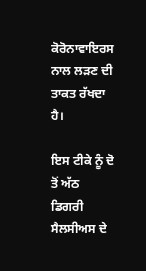ਕੋਰੋਨਾਵਾਇਰਸ ਨਾਲ ਲੜਣ ਦੀ ਤਾਕਤ ਰੱਖਦਾ ਹੈ।

ਇਸ ਟੀਕੇ ਨੂੰ ਦੋ ਤੋਂ ਅੱਠ ਡਿਗਰੀ ਸੈਲਸੀਅਸ ਦੇ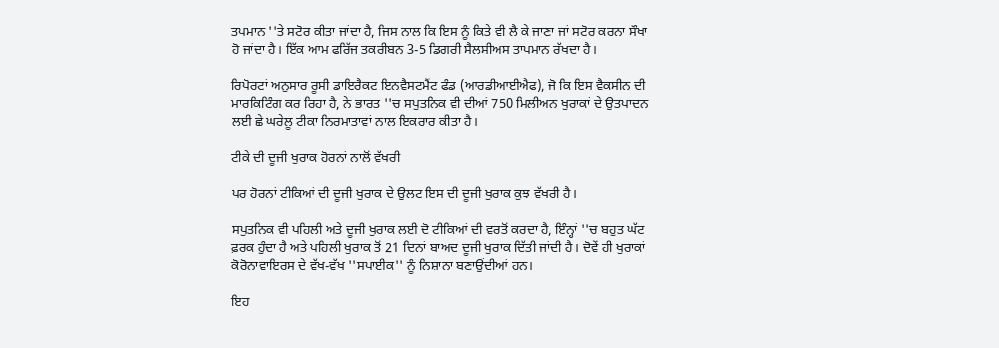ਤਪਮਾਨ ''ਤੇ ਸਟੋਰ ਕੀਤਾ ਜਾਂਦਾ ਹੈ, ਜਿਸ ਨਾਲ ਕਿ ਇਸ ਨੂੰ ਕਿਤੇ ਵੀ ਲੈ ਕੇ ਜਾਣਾ ਜਾਂ ਸਟੋਰ ਕਰਨਾ ਸੌਖਾ ਹੋ ਜਾਂਦਾ ਹੈ। ਇੱਕ ਆਮ ਫਰਿੱਜ ਤਕਰੀਬਨ 3-5 ਡਿਗਰੀ ਸੈਲਸੀਅਸ ਤਾਪਮਾਨ ਰੱਖਦਾ ਹੈ।

ਰਿਪੋਰਟਾਂ ਅਨੁਸਾਰ ਰੂਸੀ ਡਾਇਰੈਕਟ ਇਨਵੈਸਟਮੈਂਟ ਫੰਡ (ਆਰਡੀਆਈਐਫ), ਜੋ ਕਿ ਇਸ ਵੈਕਸੀਨ ਦੀ ਮਾਰਕਿਟਿੰਗ ਕਰ ਰਿਹਾ ਹੈ, ਨੇ ਭਾਰਤ ''ਚ ਸਪੁਤਨਿਕ ਵੀ ਦੀਆਂ 750 ਮਿਲੀਅਨ ਖੁਰਾਕਾਂ ਦੇ ਉਤਪਾਦਨ ਲਈ ਛੇ ਘਰੇਲੂ ਟੀਕਾ ਨਿਰਮਾਤਾਵਾਂ ਨਾਲ ਇਕਰਾਰ ਕੀਤਾ ਹੈ।

ਟੀਕੇ ਦੀ ਦੂਜੀ ਖੁਰਾਕ ਹੋਰਨਾਂ ਨਾਲੋਂ ਵੱਖਰੀ

ਪਰ ਹੋਰਨਾਂ ਟੀਕਿਆਂ ਦੀ ਦੂਜੀ ਖੁਰਾਕ ਦੇ ਉਲਟ ਇਸ ਦੀ ਦੂਜੀ ਖੁਰਾਕ ਕੁਝ ਵੱਖਰੀ ਹੈ।

ਸਪੁਤਨਿਕ ਵੀ ਪਹਿਲੀ ਅਤੇ ਦੂਜੀ ਖੁਰਾਕ ਲਈ ਦੋ ਟੀਕਿਆਂ ਦੀ ਵਰਤੋਂ ਕਰਦਾ ਹੈ, ਇੰਨ੍ਹਾਂ ''ਚ ਬਹੁਤ ਘੱਟ ਫ਼ਰਕ ਹੁੰਦਾ ਹੈ ਅਤੇ ਪਹਿਲੀ ਖੁਰਾਕ ਤੋਂ 21 ਦਿਨਾਂ ਬਾਅਦ ਦੂਜੀ ਖੁਰਾਕ ਦਿੱਤੀ ਜਾਂਦੀ ਹੈ। ਦੋਵੇਂ ਹੀ ਖੁਰਾਕਾਂ ਕੋਰੋਨਾਵਾਇਰਸ ਦੇ ਵੱਖ-ਵੱਖ ''ਸਪਾਈਕ'' ਨੂੰ ਨਿਸ਼ਾਨਾ ਬਣਾਉਂਦੀਆਂ ਹਨ।

ਇਹ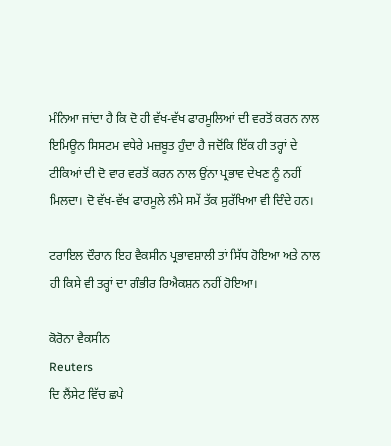ਮੰਨਿਆ ਜਾਂਦਾ ਹੈ ਕਿ ਦੋ ਹੀ ਵੱਖ-ਵੱਖ ਫਾਰਮੂਲਿਆਂ ਦੀ ਵਰਤੋਂ ਕਰਨ ਨਾਲ ਇਮਿਊਨ ਸਿਸਟਮ ਵਧੇਰੇ ਮਜ਼ਬੂਤ ਹੁੰਦਾ ਹੈ ਜਦੋਂਕਿ ਇੱਕ ਹੀ ਤਰ੍ਹਾਂ ਦੇ ਟੀਕਿਆਂ ਦੀ ਦੋ ਵਾਰ ਵਰਤੋਂ ਕਰਨ ਨਾਲ ਉਂਨਾ ਪ੍ਰਭਾਵ ਦੇਖਣ ਨੂੰ ਨਹੀਂ ਮਿਲਦਾ। ਦੋ ਵੱਖ-ਵੱਖ ਫਾਰਮੂਲੇ ਲੰਮੇ ਸਮੇਂ ਤੱਕ ਸੁਰੱਖਿਆ ਵੀ ਦਿੰਦੇ ਹਨ।

ਟਰਾਇਲ ਦੌਰਾਨ ਇਹ ਵੈਕਸੀਨ ਪ੍ਰਭਾਵਸ਼ਾਲੀ ਤਾਂ ਸਿੱਧ ਹੋਇਆ ਅਤੇ ਨਾਲ ਹੀ ਕਿਸੇ ਵੀ ਤਰ੍ਹਾਂ ਦਾ ਗੰਭੀਰ ਰਿਐਕਸ਼ਨ ਨਹੀਂ ਹੋਇਆ।

ਕੋਰੋਨਾ ਵੈਕਸੀਨ
Reuters
ਦਿ ਲੈਂਸੇਟ ਵਿੱਚ ਛਪੇ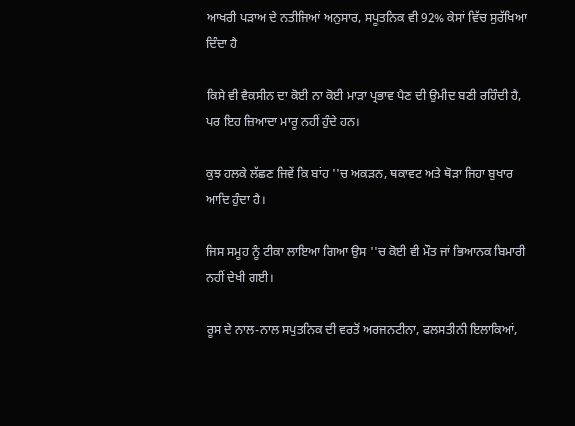ਆਖਰੀ ਪੜਾਅ ਦੇ ਨਤੀਜਿਆਂ ਅਨੁਸਾਰ, ਸਪੂਤਨਿਕ ਵੀ 92% ਕੇਸਾਂ ਵਿੱਚ ਸੁਰੱਖਿਆ ਦਿੰਦਾ ਹੈ

ਕਿਸੇ ਵੀ ਵੈਕਸੀਨ ਦਾ ਕੋਈ ਨਾ ਕੋਈ ਮਾੜਾ ਪ੍ਰਭਾਵ ਪੈਣ ਦੀ ਉਮੀਦ ਬਣੀ ਰਹਿੰਦੀ ਹੈ, ਪਰ ਇਹ ਜ਼ਿਆਦਾ ਮਾਰੂ ਨਹੀਂ ਹੁੰਦੇ ਹਨ।

ਕੁਝ ਹਲਕੇ ਲੱਛਣ ਜਿਵੇਂ ਕਿ ਬਾਂਹ ''ਚ ਅਕੜਨ, ਥਕਾਵਟ ਅਤੇ ਥੋੜਾ ਜਿਹਾ ਬੁਖਾਰ ਆਦਿ ਹੁੰਦਾ ਹੈ।

ਜਿਸ ਸਮੂਹ ਨੂੰ ਟੀਕਾ ਲਾਇਆ ਗਿਆ ਉਸ ''ਚ ਕੋਈ ਵੀ ਮੌਤ ਜਾਂ ਭਿਆਨਕ ਬਿਮਾਰੀ ਨਹੀਂ ਦੇਖੀ ਗਈ।

ਰੂਸ ਦੇ ਨਾਲ-ਨਾਲ ਸਪੁਤਨਿਕ ਦੀ ਵਰਤੋਂ ਅਰਜਨਟੀਨਾ, ਫਲਸਤੀਨੀ ਇਲਾਕਿਆਂ,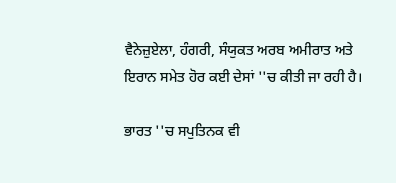ਵੈਨੇਜ਼ੁਏਲਾ, ਹੰਗਰੀ, ਸੰਯੁਕਤ ਅਰਬ ਅਮੀਰਾਤ ਅਤੇ ਇਰਾਨ ਸਮੇਤ ਹੋਰ ਕਈ ਦੇਸਾਂ ''ਚ ਕੀਤੀ ਜਾ ਰਹੀ ਹੈ।

ਭਾਰਤ ''ਚ ਸਪੁਤਿਨਕ ਵੀ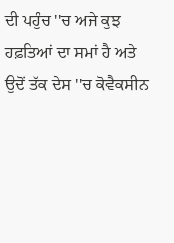ਦੀ ਪਹੁੰਚ ''ਚ ਅਜੇ ਕੁਝ ਹਫ਼ਤਿਆਂ ਦਾ ਸਮਾਂ ਹੈ ਅਤੇ ਉਦੋਂ ਤੱਕ ਦੇਸ ''ਚ ਕੋਵੈਕਸੀਨ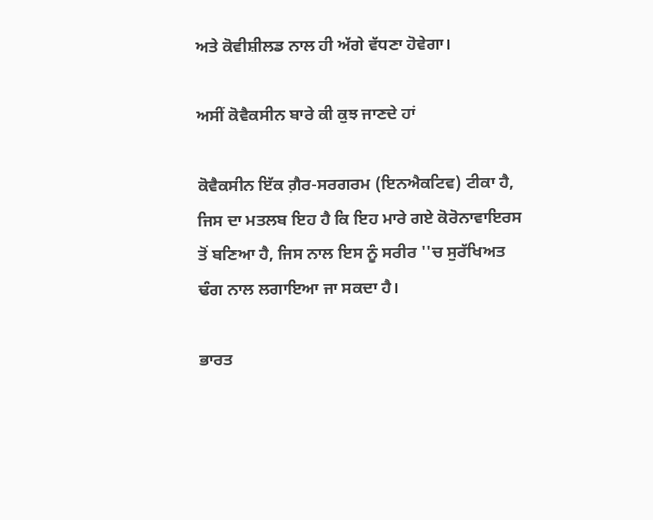ਅਤੇ ਕੋਵੀਸ਼ੀਲਡ ਨਾਲ ਹੀ ਅੱਗੇ ਵੱਧਣਾ ਹੋਵੇਗਾ।

ਅਸੀਂ ਕੋਵੈਕਸੀਨ ਬਾਰੇ ਕੀ ਕੁਝ ਜਾਣਦੇ ਹਾਂ

ਕੋਵੈਕਸੀਨ ਇੱਕ ਗ਼ੈਰ-ਸਰਗਰਮ (ਇਨਐਕਟਿਵ) ਟੀਕਾ ਹੈ, ਜਿਸ ਦਾ ਮਤਲਬ ਇਹ ਹੈ ਕਿ ਇਹ ਮਾਰੇ ਗਏ ਕੋਰੋਨਾਵਾਇਰਸ ਤੋਂ ਬਣਿਆ ਹੈ, ਜਿਸ ਨਾਲ ਇਸ ਨੂੰ ਸਰੀਰ ''ਚ ਸੁਰੱਖਿਅਤ ਢੰਗ ਨਾਲ ਲਗਾਇਆ ਜਾ ਸਕਦਾ ਹੈ।

ਭਾਰਤ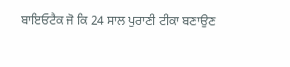ਬਾਇਓਟੈਕ ਜੋ ਕਿ 24 ਸਾਲ ਪੁਰਾਣੀ ਟੀਕਾ ਬਣਾਉਣ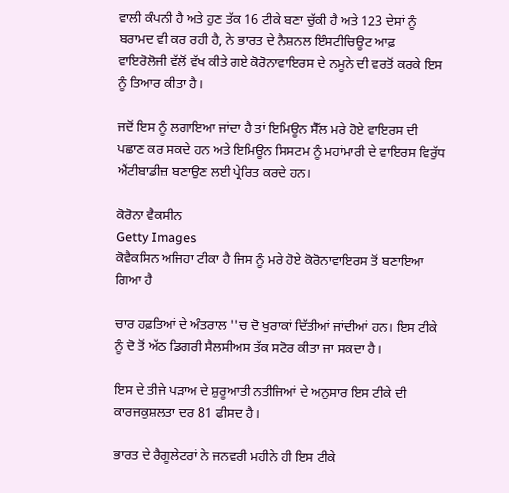ਵਾਲੀ ਕੰਪਨੀ ਹੈ ਅਤੇ ਹੁਣ ਤੱਕ 16 ਟੀਕੇ ਬਣਾ ਚੁੱਕੀ ਹੈ ਅਤੇ 123 ਦੇਸਾਂ ਨੂੰ ਬਰਾਮਦ ਵੀ ਕਰ ਰਹੀ ਹੈ, ਨੇ ਭਾਰਤ ਦੇ ਨੈਸ਼ਨਲ ਇੰਸਟੀਚਿਊਟ ਆਫ਼ ਵਾਇਰੋਲੋਜੀ ਵੱਲੋਂ ਵੱਖ ਕੀਤੇ ਗਏ ਕੋਰੋਨਾਵਾਇਰਸ ਦੇ ਨਮੂਨੇ ਦੀ ਵਰਤੋਂ ਕਰਕੇ ਇਸ ਨੂੰ ਤਿਆਰ ਕੀਤਾ ਹੈ।

ਜਦੋਂ ਇਸ ਨੂੰ ਲਗਾਇਆ ਜਾਂਦਾ ਹੈ ਤਾਂ ਇਮਿਊਨ ਸੈੱਲ ਮਰੇ ਹੋਏ ਵਾਇਰਸ ਦੀ ਪਛਾਣ ਕਰ ਸਕਦੇ ਹਨ ਅਤੇ ਇਮਿਊਨ ਸਿਸਟਮ ਨੂੰ ਮਹਾਂਮਾਰੀ ਦੇ ਵਾਇਰਸ ਵਿਰੁੱਧ ਐਂਟੀਬਾਡੀਜ਼ ਬਣਾਉਣ ਲਈ ਪ੍ਰੇਰਿਤ ਕਰਦੇ ਹਨ।

ਕੋਰੋਨਾ ਵੈਕਸੀਨ
Getty Images
ਕੋਵੈਕਸਿਨ ਅਜਿਹਾ ਟੀਕਾ ਹੈ ਜਿਸ ਨੂੰ ਮਰੇ ਹੋਏ ਕੋਰੋਨਾਵਾਇਰਸ ਤੋਂ ਬਣਾਇਆ ਗਿਆ ਹੈ

ਚਾਰ ਹਫ਼ਤਿਆਂ ਦੇ ਅੰਤਰਾਲ ''ਚ ਦੋ ਖੁਰਾਕਾਂ ਦਿੱਤੀਆਂ ਜਾਂਦੀਆਂ ਹਨ। ਇਸ ਟੀਕੇ ਨੂੰ ਦੋ ਤੋਂ ਅੱਠ ਡਿਗਰੀ ਸੈਲਸੀਅਸ ਤੱਕ ਸਟੋਰ ਕੀਤਾ ਜਾ ਸਕਦਾ ਹੈ।

ਇਸ ਦੇ ਤੀਜੇ ਪੜਾਅ ਦੇ ਸ਼ੁਰੂਆਤੀ ਨਤੀਜਿਆਂ ਦੇ ਅਨੁਸਾਰ ਇਸ ਟੀਕੇ ਦੀ ਕਾਰਜਕੁਸ਼ਲਤਾ ਦਰ 81 ਫੀਸਦ ਹੈ।

ਭਾਰਤ ਦੇ ਰੈਗੂਲੇਟਰਾਂ ਨੇ ਜਨਵਰੀ ਮਹੀਨੇ ਹੀ ਇਸ ਟੀਕੇ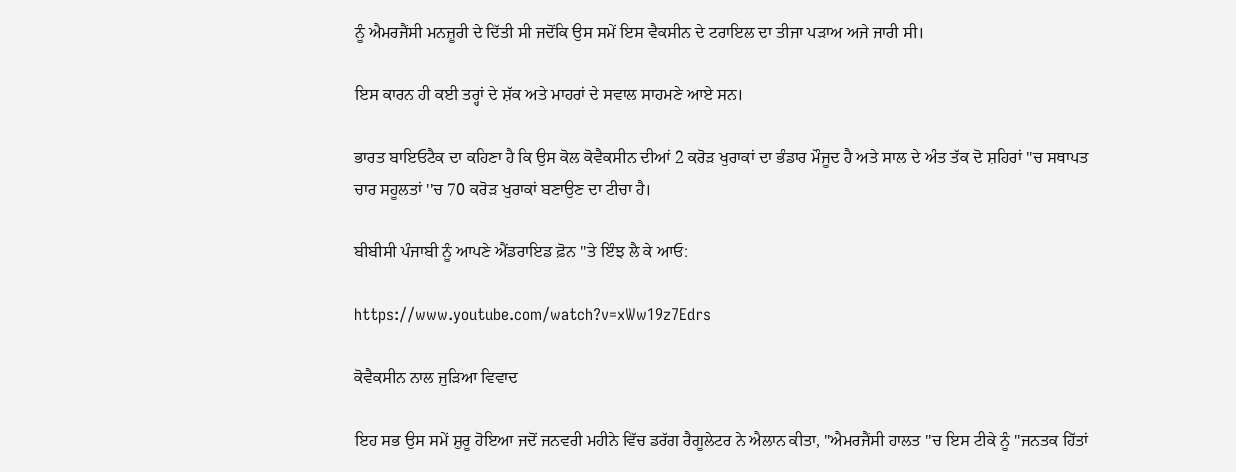ਨੂੰ ਐਮਰਜੈਂਸੀ ਮਨਜ਼ੂਰੀ ਦੇ ਦਿੱਤੀ ਸੀ ਜਦੋਂਕਿ ਉਸ ਸਮੇਂ ਇਸ ਵੈਕਸੀਨ ਦੇ ਟਰਾਇਲ ਦਾ ਤੀਜਾ ਪੜਾਅ ਅਜੇ ਜਾਰੀ ਸੀ।

ਇਸ ਕਾਰਨ ਹੀ ਕਈ ਤਰ੍ਹਾਂ ਦੇ ਸ਼ੱਕ ਅਤੇ ਮਾਹਰਾਂ ਦੇ ਸਵਾਲ ਸਾਹਮਣੇ ਆਏ ਸਨ।

ਭਾਰਤ ਬਾਇਓਟੈਕ ਦਾ ਕਹਿਣਾ ਹੈ ਕਿ ਉਸ ਕੋਲ ਕੋਵੈਕਸੀਨ ਦੀਆਂ 2 ਕਰੋੜ ਖੁਰਾਕਾਂ ਦਾ ਭੰਡਾਰ ਮੌਜੂਦ ਹੈ ਅਤੇ ਸਾਲ ਦੇ ਅੰਤ ਤੱਕ ਦੋ ਸ਼ਹਿਰਾਂ ''ਚ ਸਥਾਪਤ ਚਾਰ ਸਹੂਲਤਾਂ ''ਚ 70 ਕਰੋੜ ਖੁਰਾਕਾਂ ਬਣਾਉਣ ਦਾ ਟੀਚਾ ਹੈ।

ਬੀਬੀਸੀ ਪੰਜਾਬੀ ਨੂੰ ਆਪਣੇ ਐਂਡਰਾਇਡ ਫ਼ੋਨ ''ਤੇ ਇੰਝ ਲੈ ਕੇ ਆਓ:

https://www.youtube.com/watch?v=xWw19z7Edrs

ਕੋਵੈਕਸੀਨ ਨਾਲ ਜੁੜਿਆ ਵਿਵਾਦ

ਇਹ ਸਭ ਉਸ ਸਮੇਂ ਸ਼ੁਰੂ ਹੋਇਆ ਜਦੋਂ ਜਨਵਰੀ ਮਹੀਨੇ ਵਿੱਚ ਡਰੱਗ ਰੈਗੂਲੇਟਰ ਨੇ ਐਲਾਨ ਕੀਤਾ, "ਐਮਰਜੈਂਸੀ ਹਾਲਤ ''ਚ ਇਸ ਟੀਕੇ ਨੂੰ ''ਜਨਤਕ ਹਿੱਤਾਂ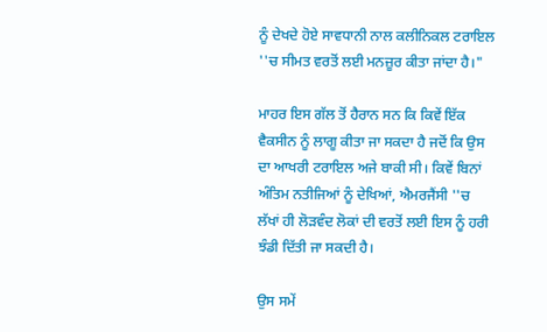ਨੂੰ ਦੇਖਦੇ ਹੋਏ ਸਾਵਧਾਨੀ ਨਾਲ ਕਲੀਨਿਕਲ ਟਰਾਇਲ ''ਚ ਸੀਮਤ ਵਰਤੋਂ ਲਈ ਮਨਜ਼ੂਰ ਕੀਤਾ ਜਾਂਦਾ ਹੈ।"

ਮਾਹਰ ਇਸ ਗੱਲ ਤੋਂ ਹੈਰਾਨ ਸਨ ਕਿ ਕਿਵੇਂ ਇੱਕ ਵੈਕਸੀਨ ਨੂੰ ਲਾਗੂ ਕੀਤਾ ਜਾ ਸਕਦਾ ਹੈ ਜਦੋਂ ਕਿ ਉਸ ਦਾ ਆਖਰੀ ਟਰਾਇਲ ਅਜੇ ਬਾਕੀ ਸੀ। ਕਿਵੇਂ ਬਿਨਾਂ ਅੰਤਿਮ ਨਤੀਜਿਆਂ ਨੂੰ ਦੇਖਿਆਂ, ਐਮਰਜੈਂਸੀ ''ਚ ਲੱਖਾਂ ਹੀ ਲੋੜਵੰਦ ਲੋਕਾਂ ਦੀ ਵਰਤੋਂ ਲਈ ਇਸ ਨੂੰ ਹਰੀ ਝੰਡੀ ਦਿੱਤੀ ਜਾ ਸਕਦੀ ਹੈ।

ਉਸ ਸਮੇਂ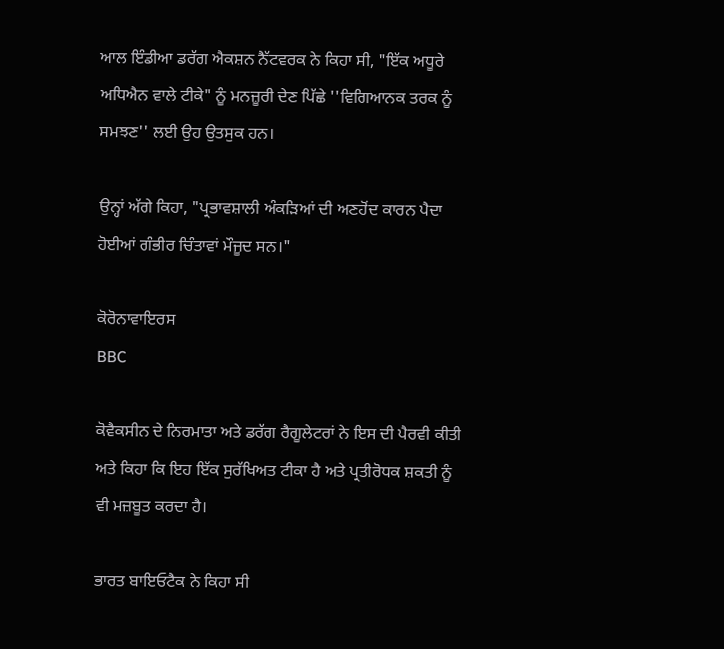ਆਲ ਇੰਡੀਆ ਡਰੱਗ ਐਕਸ਼ਨ ਨੈੱਟਵਰਕ ਨੇ ਕਿਹਾ ਸੀ, "ਇੱਕ ਅਧੂਰੇ ਅਧਿਐਨ ਵਾਲੇ ਟੀਕੇ" ਨੂੰ ਮਨਜ਼ੂਰੀ ਦੇਣ ਪਿੱਛੇ ''ਵਿਗਿਆਨਕ ਤਰਕ ਨੂੰ ਸਮਝਣ'' ਲਈ ਉਹ ਉਤਸੁਕ ਹਨ।

ਉਨ੍ਹਾਂ ਅੱਗੇ ਕਿਹਾ, "ਪ੍ਰਭਾਵਸ਼ਾਲੀ ਅੰਕੜਿਆਂ ਦੀ ਅਣਹੋਂਦ ਕਾਰਨ ਪੈਦਾ ਹੋਈਆਂ ਗੰਭੀਰ ਚਿੰਤਾਵਾਂ ਮੌਜੂਦ ਸਨ।"

ਕੋਰੋਨਾਵਾਇਰਸ
BBC

ਕੋਵੈਕਸੀਨ ਦੇ ਨਿਰਮਾਤਾ ਅਤੇ ਡਰੱਗ ਰੈਗੂਲੇਟਰਾਂ ਨੇ ਇਸ ਦੀ ਪੈਰਵੀ ਕੀਤੀ ਅਤੇ ਕਿਹਾ ਕਿ ਇਹ ਇੱਕ ਸੁਰੱਖਿਅਤ ਟੀਕਾ ਹੈ ਅਤੇ ਪ੍ਰਤੀਰੋਧਕ ਸ਼ਕਤੀ ਨੂੰ ਵੀ ਮਜ਼ਬੂਤ ਕਰਦਾ ਹੈ।

ਭਾਰਤ ਬਾਇਓਟੈਕ ਨੇ ਕਿਹਾ ਸੀ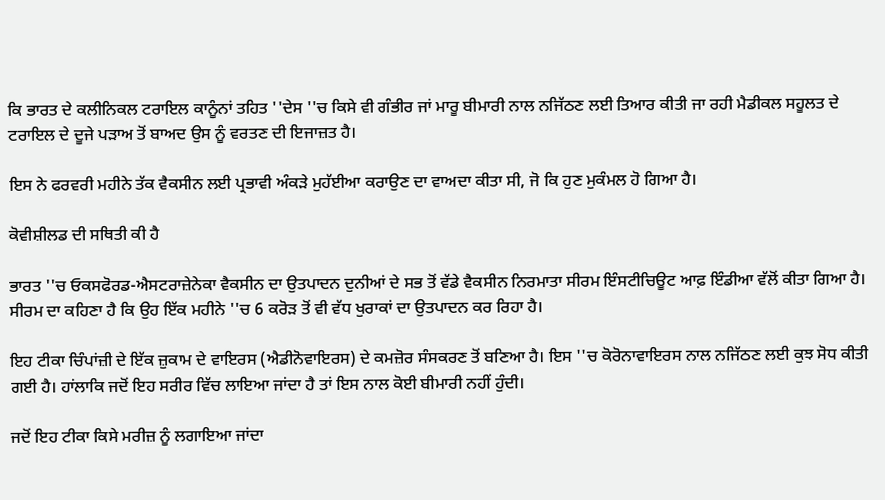ਕਿ ਭਾਰਤ ਦੇ ਕਲੀਨਿਕਲ ਟਰਾਇਲ ਕਾਨੂੰਨਾਂ ਤਹਿਤ ''ਦੇਸ ''ਚ ਕਿਸੇ ਵੀ ਗੰਭੀਰ ਜਾਂ ਮਾਰੂ ਬੀਮਾਰੀ ਨਾਲ ਨਜਿੱਠਣ ਲਈ ਤਿਆਰ ਕੀਤੀ ਜਾ ਰਹੀ ਮੈਡੀਕਲ ਸਹੂਲਤ ਦੇ ਟਰਾਇਲ ਦੇ ਦੂਜੇ ਪੜਾਅ ਤੋਂ ਬਾਅਦ ਉਸ ਨੂੰ ਵਰਤਣ ਦੀ ਇਜਾਜ਼ਤ ਹੈ।

ਇਸ ਨੇ ਫਰਵਰੀ ਮਹੀਨੇ ਤੱਕ ਵੈਕਸੀਨ ਲਈ ਪ੍ਰਭਾਵੀ ਅੰਕੜੇ ਮੁਹੱਈਆ ਕਰਾਉਣ ਦਾ ਵਾਅਦਾ ਕੀਤਾ ਸੀ, ਜੋ ਕਿ ਹੁਣ ਮੁਕੰਮਲ ਹੋ ਗਿਆ ਹੈ।

ਕੋਵੀਸ਼ੀਲਡ ਦੀ ਸਥਿਤੀ ਕੀ ਹੈ

ਭਾਰਤ ''ਚ ਓਕਸਫੋਰਡ-ਐਸਟਰਾਜ਼ੇਨੇਕਾ ਵੈਕਸੀਨ ਦਾ ਉਤਪਾਦਨ ਦੁਨੀਆਂ ਦੇ ਸਭ ਤੋਂ ਵੱਡੇ ਵੈਕਸੀਨ ਨਿਰਮਾਤਾ ਸੀਰਮ ਇੰਸਟੀਚਿਊਟ ਆਫ਼ ਇੰਡੀਆ ਵੱਲੋਂ ਕੀਤਾ ਗਿਆ ਹੈ। ਸੀਰਮ ਦਾ ਕਹਿਣਾ ਹੈ ਕਿ ਉਹ ਇੱਕ ਮਹੀਨੇ ''ਚ 6 ਕਰੋੜ ਤੋਂ ਵੀ ਵੱਧ ਖੁਰਾਕਾਂ ਦਾ ਉਤਪਾਦਨ ਕਰ ਰਿਹਾ ਹੈ।

ਇਹ ਟੀਕਾ ਚਿੰਪਾਂਜ਼ੀ ਦੇ ਇੱਕ ਜ਼ੁਕਾਮ ਦੇ ਵਾਇਰਸ (ਐਡੀਨੋਵਾਇਰਸ) ਦੇ ਕਮਜ਼ੋਰ ਸੰਸਕਰਣ ਤੋਂ ਬਣਿਆ ਹੈ। ਇਸ ''ਚ ਕੋਰੋਨਾਵਾਇਰਸ ਨਾਲ ਨਜਿੱਠਣ ਲਈ ਕੁਝ ਸੋਧ ਕੀਤੀ ਗਈ ਹੈ। ਹਾਂਲਾਕਿ ਜਦੋਂ ਇਹ ਸਰੀਰ ਵਿੱਚ ਲਾਇਆ ਜਾਂਦਾ ਹੈ ਤਾਂ ਇਸ ਨਾਲ ਕੋਈ ਬੀਮਾਰੀ ਨਹੀਂ ਹੁੰਦੀ।

ਜਦੋਂ ਇਹ ਟੀਕਾ ਕਿਸੇ ਮਰੀਜ਼ ਨੂੰ ਲਗਾਇਆ ਜਾਂਦਾ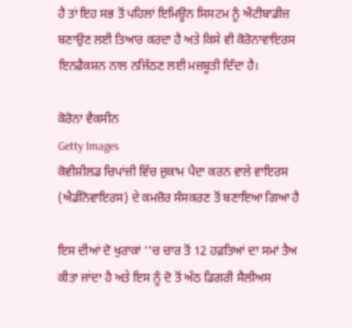ਹੈ ਤਾਂ ਇਹ ਸਭ ਤੋਂ ਪਹਿਲਾਂ ਇਮਿਊਨ ਸਿਸਟਮ ਨੂੰ ਐਂਟੀਬਾਡੀਜ਼ ਬਣਾਉਣ ਲਈ ਤਿਆਰ ਕਰਦਾ ਹੈ ਅਤੇ ਕਿਸੇ ਵੀ ਕੋਰੋਨਾਵਾਇਰਸ ਇਨਫੈਕਸ਼ਨ ਨਾਲ ਨਜਿੱਠਣ ਲਈ ਮਜ਼ਬੂਤੀ ਦਿੰਦਾ ਹੈ।

ਕੋਰੋਨਾ ਵੈਕਸੀਨ
Getty Images
ਕੋਵੀਸ਼ੀਲਡ ਚਿਪਾਂਜ਼ੀ ਵਿੱਚ ਜ਼ੁਕਾਮ ਪੈਦਾ ਕਰਨ ਵਾਲੇ ਵਾਇਰਸ (ਐਡੀਨੋਵਾਇਰਸ) ਦੇ ਕਮਜ਼ੋਰ ਸੰਸਕਰਣ ਤੋਂ ਬਣਾਇਆ ਗਿਆ ਹੈ

ਇਸ ਦੀਆਂ ਦੋ ਖੁਰਾਕਾਂ ''ਚ ਚਾਰ ਤੋਂ 12 ਹਫ਼ਤਿਆਂ ਦਾ ਸਮਾਂ ਤੈਅ ਕੀਤਾ ਜਾਂਦਾ ਹੈ ਅਤੇ ਇਸ ਨੂੰ ਦੋ ਤੋਂ ਅੱਠ ਡਿਗਰੀ ਸੈਲੀਅਸ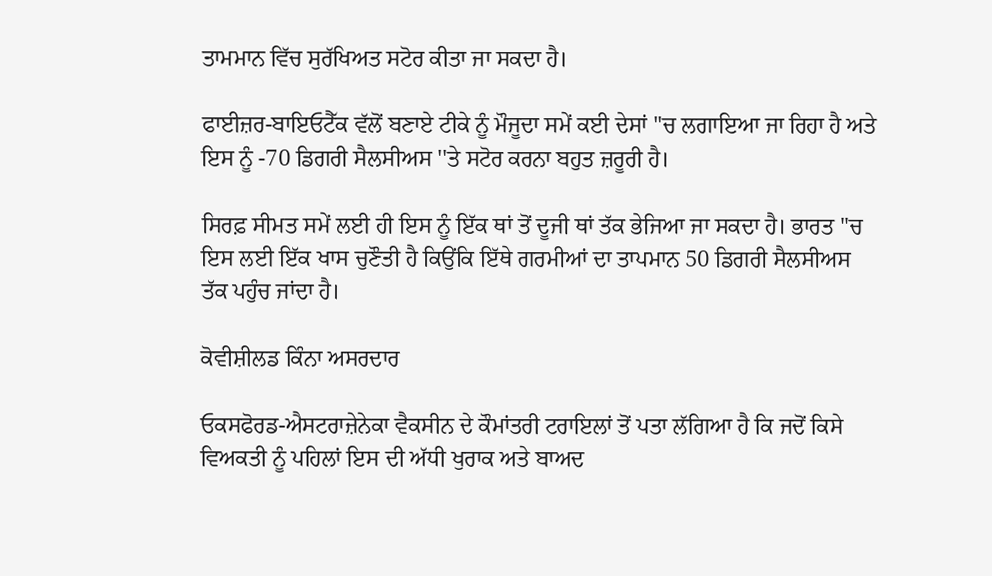ਤਾਮਮਾਨ ਵਿੱਚ ਸੁਰੱਖਿਅਤ ਸਟੋਰ ਕੀਤਾ ਜਾ ਸਕਦਾ ਹੈ।

ਫਾਈਜ਼ਰ-ਬਾਇਓਟੈੱਕ ਵੱਲੋਂ ਬਣਾਏ ਟੀਕੇ ਨੂੰ ਮੌਜੂਦਾ ਸਮੇਂ ਕਈ ਦੇਸਾਂ ''ਚ ਲਗਾਇਆ ਜਾ ਰਿਹਾ ਹੈ ਅਤੇ ਇਸ ਨੂੰ -70 ਡਿਗਰੀ ਸੈਲਸੀਅਸ ''ਤੇ ਸਟੋਰ ਕਰਨਾ ਬਹੁਤ ਜ਼ਰੂਰੀ ਹੈ।

ਸਿਰਫ਼ ਸੀਮਤ ਸਮੇਂ ਲਈ ਹੀ ਇਸ ਨੂੰ ਇੱਕ ਥਾਂ ਤੋਂ ਦੂਜੀ ਥਾਂ ਤੱਕ ਭੇਜਿਆ ਜਾ ਸਕਦਾ ਹੈ। ਭਾਰਤ ''ਚ ਇਸ ਲਈ ਇੱਕ ਖਾਸ ਚੁਣੌਤੀ ਹੈ ਕਿਉਂਕਿ ਇੱਥੇ ਗਰਮੀਆਂ ਦਾ ਤਾਪਮਾਨ 50 ਡਿਗਰੀ ਸੈਲਸੀਅਸ ਤੱਕ ਪਹੁੰਚ ਜਾਂਦਾ ਹੈ।

ਕੋਵੀਸ਼ੀਲਡ ਕਿੰਨਾ ਅਸਰਦਾਰ

ਓਕਸਫੋਰਡ-ਐਸਟਰਾਜ਼ੇਨੇਕਾ ਵੈਕਸੀਨ ਦੇ ਕੌਮਾਂਤਰੀ ਟਰਾਇਲਾਂ ਤੋਂ ਪਤਾ ਲੱਗਿਆ ਹੈ ਕਿ ਜਦੋਂ ਕਿਸੇ ਵਿਅਕਤੀ ਨੂੰ ਪਹਿਲਾਂ ਇਸ ਦੀ ਅੱਧੀ ਖੁਰਾਕ ਅਤੇ ਬਾਅਦ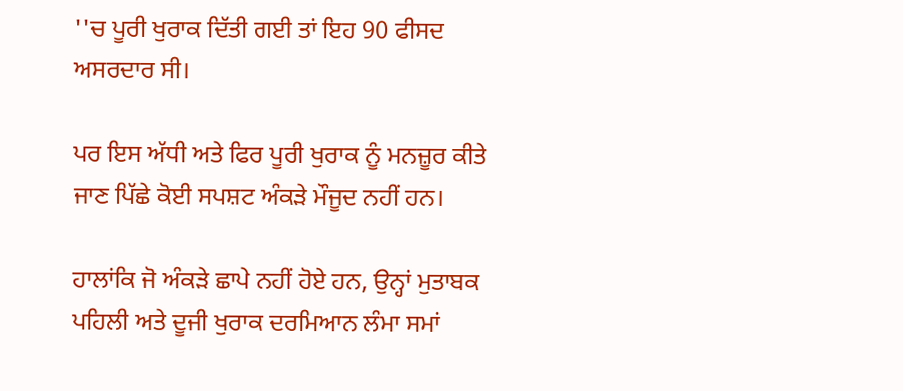''ਚ ਪੂਰੀ ਖੁਰਾਕ ਦਿੱਤੀ ਗਈ ਤਾਂ ਇਹ 90 ਫੀਸਦ ਅਸਰਦਾਰ ਸੀ।

ਪਰ ਇਸ ਅੱਧੀ ਅਤੇ ਫਿਰ ਪੂਰੀ ਖੁਰਾਕ ਨੂੰ ਮਨਜ਼ੂਰ ਕੀਤੇ ਜਾਣ ਪਿੱਛੇ ਕੋਈ ਸਪਸ਼ਟ ਅੰਕੜੇ ਮੌਜੂਦ ਨਹੀਂ ਹਨ।

ਹਾਲਾਂਕਿ ਜੋ ਅੰਕੜੇ ਛਾਪੇ ਨਹੀਂ ਹੋਏ ਹਨ, ਉਨ੍ਹਾਂ ਮੁਤਾਬਕ ਪਹਿਲੀ ਅਤੇ ਦੂਜੀ ਖੁਰਾਕ ਦਰਮਿਆਨ ਲੰਮਾ ਸਮਾਂ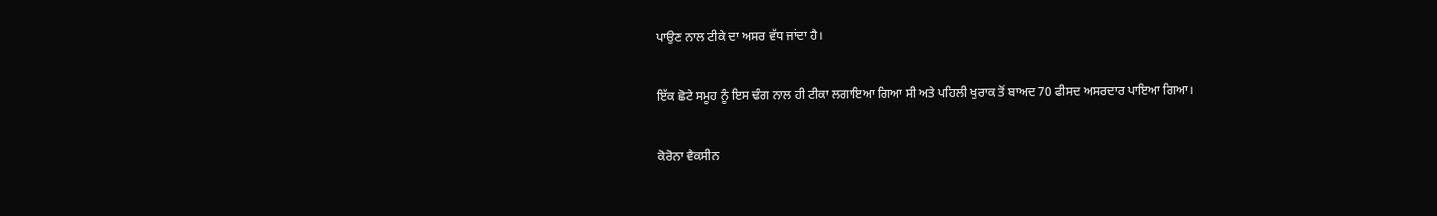ਪਾਉਣ ਨਾਲ ਟੀਕੇ ਦਾ ਅਸਰ ਵੱਧ ਜਾਂਦਾ ਹੈ।

ਇੱਕ ਛੋਟੇ ਸਮੂਹ ਨੂੰ ਇਸ ਢੰਗ ਨਾਲ ਹੀ ਟੀਕਾ ਲਗਾਇਆ ਗਿਆ ਸੀ ਅਤੇ ਪਹਿਲੀ ਖੁਰਾਕ ਤੋਂ ਬਾਅਦ 70 ਫੀਸਦ ਅਸਰਦਾਰ ਪਾਇਆ ਗਿਆ।

ਕੋਰੋਨਾ ਵੈਕਸੀਨ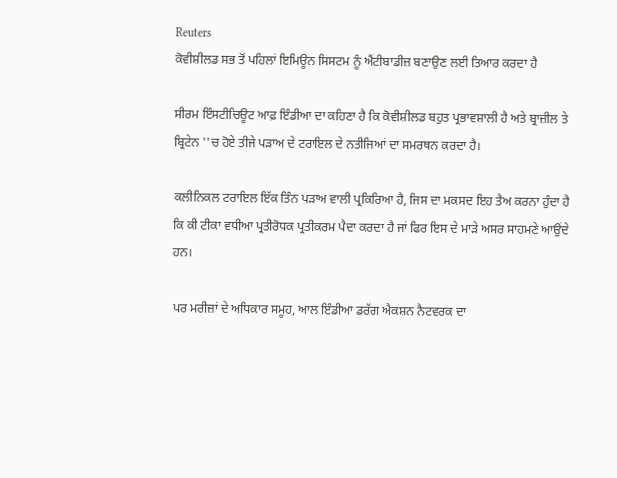Reuters
ਕੋਵੀਸ਼ੀਲਡ ਸਭ ਤੋਂ ਪਹਿਲਾਂ ਇਮਿਊਨ ਸਿਸਟਮ ਨੂੰ ਐਂਟੀਬਾਡੀਜ਼ ਬਣਾਉਣ ਲਈ ਤਿਆਰ ਕਰਦਾ ਹੈ

ਸੀਰਮ ਇੰਸਟੀਚਿਊਟ ਆਫ਼ ਇੰਡੀਆ ਦਾ ਕਹਿਣਾ ਹੈ ਕਿ ਕੋਵੀਸ਼ੀਲਡ ਬਹੁਤ ਪ੍ਰਭਾਵਸ਼ਾਲੀ ਹੈ ਅਤੇ ਬ੍ਰਾਜ਼ੀਲ ਤੇ ਬ੍ਰਿਟੇਨ ''ਚ ਹੋਏ ਤੀਜੇ ਪੜਾਅ ਦੇ ਟਰਾਇਲ ਦੇ ਨਤੀਜਿਆਂ ਦਾ ਸਮਰਥਨ ਕਰਦਾ ਹੈ।

ਕਲੀਨਿਕਲ ਟਰਾਇਲ ਇੱਕ ਤਿੰਨ ਪੜਾਅ ਵਾਲੀ ਪ੍ਰਕਿਰਿਆ ਹੈ, ਜਿਸ ਦਾ ਮਕਸਦ ਇਹ ਤੈਅ ਕਰਨਾ ਹੁੰਦਾ ਹੈ ਕਿ ਕੀ ਟੀਕਾ ਵਧੀਆ ਪ੍ਰਤੀਰੋਧਕ ਪ੍ਰਤੀਕਰਮ ਪੈਦਾ ਕਰਦਾ ਹੈ ਜਾਂ ਫਿਰ ਇਸ ਦੇ ਮਾੜੇ ਅਸਰ ਸਾਹਮਣੇ ਆਉਂਦੇ ਹਨ।

ਪਰ ਮਰੀਜ਼ਾਂ ਦੇ ਅਧਿਕਾਰ ਸਮੂਹ, ਆਲ ਇੰਡੀਆ ਡਰੱਗ ਐਕਸ਼ਨ ਨੈਟਵਰਕ ਦਾ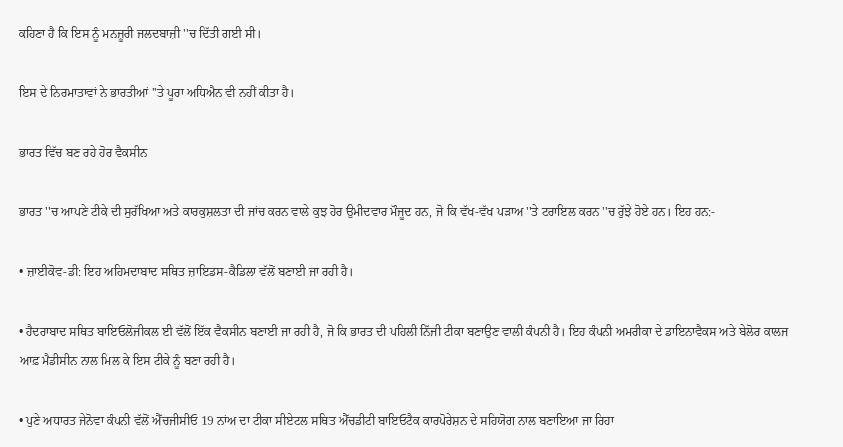ਕਹਿਣਾ ਹੈ ਕਿ ਇਸ ਨੂੰ ਮਨਜ਼ੂਰੀ ਜਲਦਬਾਜ਼ੀ ''ਚ ਦਿੱਤੀ ਗਈ ਸੀ।

ਇਸ ਦੇ ਨਿਰਮਾਤਾਵਾਂ ਨੇ ਭਾਰਤੀਆਂ ''ਤੇ ਪੂਰਾ ਅਧਿਐਨ ਵੀ ਨਹੀਂ ਕੀਤਾ ਹੈ।

ਭਾਰਤ ਵਿੱਚ ਬਣ ਰਹੇ ਹੋਰ ਵੈਕਸੀਨ

ਭਾਰਤ ''ਚ ਆਪਣੇ ਟੀਕੇ ਦੀ ਸੁਰੱਖਿਆ ਅਤੇ ਕਾਰਕੁਸ਼ਲਤਾ ਦੀ ਜਾਂਚ ਕਰਨ ਵਾਲੇ ਕੁਝ ਹੋਰ ਉਮੀਦਵਾਰ ਮੌਜੂਦ ਹਨ, ਜੋ ਕਿ ਵੱਖ-ਵੱਖ ਪੜਾਅ ''ਤੇ ਟਰਾਇਲ ਕਰਨ ''ਚ ਰੁੱਝੇ ਹੋਏ ਹਨ। ਇਹ ਹਨ:-

• ਜ਼ਾਈਕੋਵ-ਡੀ: ਇਹ ਅਹਿਮਦਾਬਾਦ ਸਥਿਤ ਜ਼ਾਇਡਸ-ਕੈਡਿਲਾ ਵੱਲੋਂ ਬਣਾਈ ਜਾ ਰਹੀ ਹੈ।

• ਹੈਦਰਾਬਾਦ ਸਥਿਤ ਬਾਇਓਲੋਜੀਕਲ ਈ ਵੱਲੋਂ ਇੱਕ ਵੈਕਸੀਨ ਬਣਾਈ ਜਾ ਰਹੀ ਹੈ, ਜੋ ਕਿ ਭਾਰਤ ਦੀ ਪਹਿਲੀ ਨਿੱਜੀ ਟੀਕਾ ਬਣਾਉਣ ਵਾਲੀ ਕੰਪਨੀ ਹੈ। ਇਹ ਕੰਪਨੀ ਅਮਰੀਕਾ ਦੇ ਡਾਇਨਾਵੈਕਸ ਅਤੇ ਬੇਲੋਰ ਕਾਲਜ ਆਫ਼ ਮੈਡੀਸੀਨ ਨਾਲ ਮਿਲ ਕੇ ਇਸ ਟੀਕੇ ਨੂੰ ਬਣਾ ਰਹੀ ਹੈ।

• ਪੁਣੇ ਅਧਾਰਤ ਜੇਨੋਵਾ ਕੰਪਨੀ ਵੱਲੋਂ ਐੱਚਜੀਸੀਓ 19 ਨਾਂਅ ਦਾ ਟੀਕਾ ਸੀਏਟਲ ਸਥਿਤ ਐੱਚਡੀਟੀ ਬਾਇਓਟੈਕ ਕਾਰਪੋਰੇਸ਼ਨ ਦੇ ਸਹਿਯੋਗ ਨਾਲ ਬਣਾਇਆ ਜਾ ਰਿਹਾ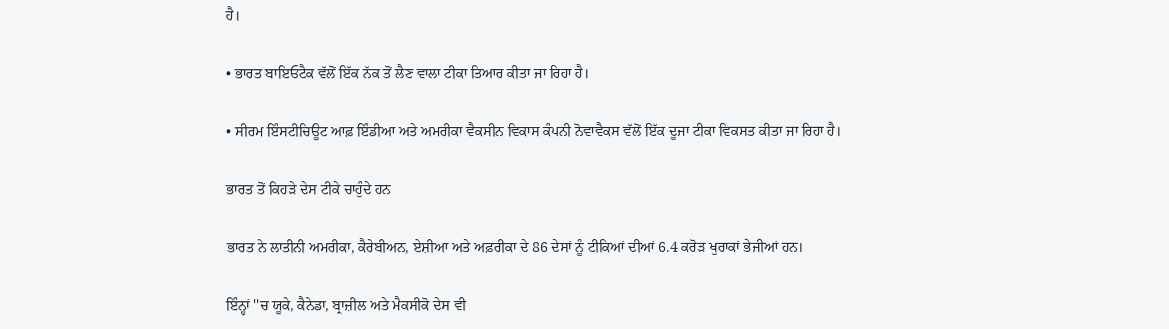ਹੈ।

• ਭਾਰਤ ਬਾਇਓਟੈਕ ਵੱਲੋਂ ਇੱਕ ਨੱਕ ਤੋਂ ਲੈਣ ਵਾਲਾ ਟੀਕਾ ਤਿਆਰ ਕੀਤਾ ਜਾ ਰਿਹਾ ਹੈ।

• ਸੀਰਮ ਇੰਸਟੀਚਿਊਟ ਆਫ਼ ਇੰਡੀਆ ਅਤੇ ਅਮਰੀਕਾ ਵੈਕਸੀਨ ਵਿਕਾਸ ਕੰਪਨੀ ਨੋਵਾਵੈਕਸ ਵੱਲੋਂ ਇੱਕ ਦੂਜਾ ਟੀਕਾ ਵਿਕਸਤ ਕੀਤਾ ਜਾ ਰਿਹਾ ਹੈ।

ਭਾਰਤ ਤੋਂ ਕਿਹੜੇ ਦੇਸ ਟੀਕੇ ਚਾਹੁੰਦੇ ਹਨ

ਭਾਰਤ ਨੇ ਲਾਤੀਨੀ ਅਮਰੀਕਾ, ਕੈਰੇਬੀਅਨ, ਏਸ਼ੀਆ ਅਤੇ ਅਫ਼ਰੀਕਾ ਦੇ 86 ਦੇਸਾਂ ਨੂੰ ਟੀਕਿਆਂ ਦੀਆਂ 6.4 ਕਰੋੜ ਖੁਰਾਕਾਂ ਭੇਜੀਆਂ ਹਨ।

ਇੰਨ੍ਹਾਂ ''ਚ ਯੂਕੇ, ਕੈਨੇਡਾ, ਬ੍ਰਾਜ਼ੀਲ ਅਤੇ ਮੈਕਸੀਕੋ ਦੇਸ ਵੀ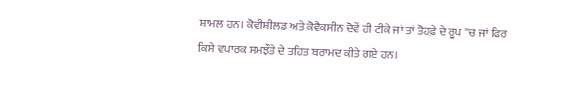ਸ਼ਾਮਲ ਹਨ। ਕੋਵੀਸ਼ੀਲਡ ਅਤੇ ਕੋਵੈਕਸੀਨ ਦੋਵੇਂ ਹੀ ਟੀਕੇ ਜਾਂ ਤਾਂ ਤੋਹਫ਼ੇ ਦੇ ਰੂਪ ''ਚ ਜਾਂ ਫਿਰ ਕਿਸੇ ਵਪਾਰਕ ਸਮਝੌਤੇ ਦੇ ਤਹਿਤ ਬਰਾਮਦ ਕੀਤੇ ਗਏ ਹਨ।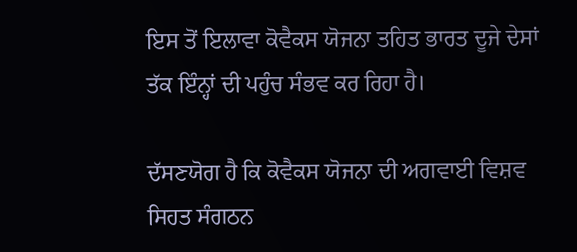ਇਸ ਤੋਂ ਇਲਾਵਾ ਕੋਵੈਕਸ ਯੋਜਨਾ ਤਹਿਤ ਭਾਰਤ ਦੂਜੇ ਦੇਸਾਂ ਤੱਕ ਇੰਨ੍ਹਾਂ ਦੀ ਪਹੁੰਚ ਸੰਭਵ ਕਰ ਰਿਹਾ ਹੈ।

ਦੱਸਣਯੋਗ ਹੈ ਕਿ ਕੋਵੈਕਸ ਯੋਜਨਾ ਦੀ ਅਗਵਾਈ ਵਿਸ਼ਵ ਸਿਹਤ ਸੰਗਠਨ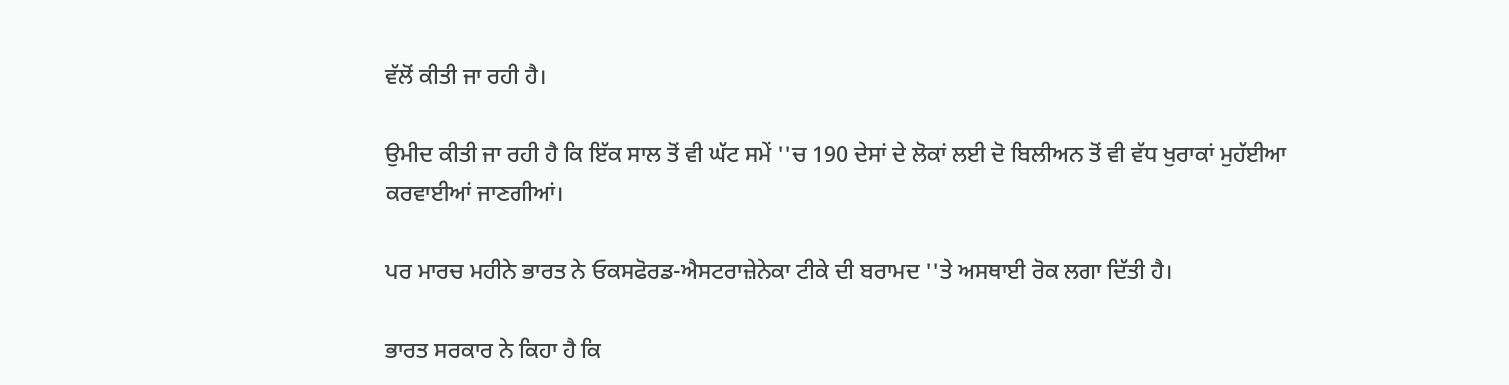ਵੱਲੋਂ ਕੀਤੀ ਜਾ ਰਹੀ ਹੈ।

ਉਮੀਦ ਕੀਤੀ ਜਾ ਰਹੀ ਹੈ ਕਿ ਇੱਕ ਸਾਲ ਤੋਂ ਵੀ ਘੱਟ ਸਮੇਂ ''ਚ 190 ਦੇਸਾਂ ਦੇ ਲੋਕਾਂ ਲਈ ਦੋ ਬਿਲੀਅਨ ਤੋਂ ਵੀ ਵੱਧ ਖੁਰਾਕਾਂ ਮੁਹੱਈਆ ਕਰਵਾਈਆਂ ਜਾਣਗੀਆਂ।

ਪਰ ਮਾਰਚ ਮਹੀਨੇ ਭਾਰਤ ਨੇ ਓਕਸਫੋਰਡ-ਐਸਟਰਾਜ਼ੇਨੇਕਾ ਟੀਕੇ ਦੀ ਬਰਾਮਦ ''ਤੇ ਅਸਥਾਈ ਰੋਕ ਲਗਾ ਦਿੱਤੀ ਹੈ।

ਭਾਰਤ ਸਰਕਾਰ ਨੇ ਕਿਹਾ ਹੈ ਕਿ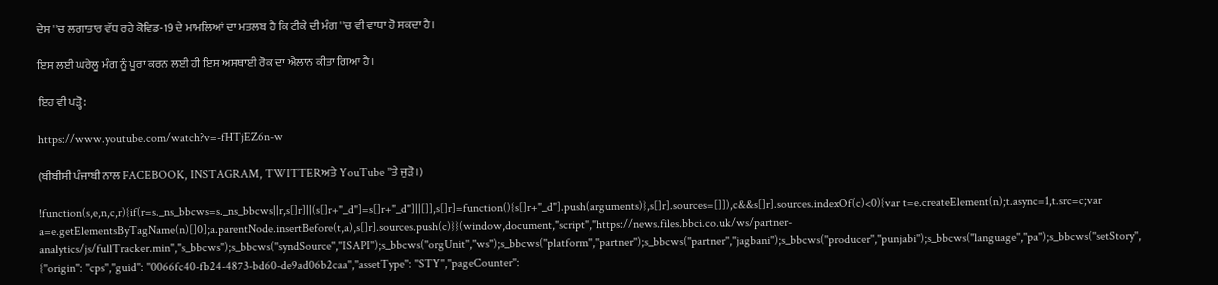ਦੇਸ ''ਚ ਲਗਾਤਾਰ ਵੱਧ ਰਹੇ ਕੋਵਿਡ-19 ਦੇ ਮਾਮਲਿਆਂ ਦਾ ਮਤਲਬ ਹੈ ਕਿ ਟੀਕੇ ਦੀ ਮੰਗ ''ਚ ਵੀ ਵਾਧਾ ਹੋ ਸਕਦਾ ਹੈ।

ਇਸ ਲਈ ਘਰੇਲੂ ਮੰਗ ਨੂੰ ਪੂਰਾ ਕਰਨ ਲਈ ਹੀ ਇਸ ਅਸਥਾਈ ਰੋਕ ਦਾ ਐਲਾਨ ਕੀਤਾ ਗਿਆ ਹੈ।

ਇਹ ਵੀ ਪੜ੍ਹੋ:

https://www.youtube.com/watch?v=-fHTjEZ6n-w

(ਬੀਬੀਸੀ ਪੰਜਾਬੀ ਨਾਲ FACEBOOK, INSTAGRAM, TWITTERਅਤੇ YouTube ''ਤੇ ਜੁੜੋ।)

!function(s,e,n,c,r){if(r=s._ns_bbcws=s._ns_bbcws||r,s[]r]||(s[]r+"_d"]=s[]r+"_d"]||[]],s[]r]=function(){s[]r+"_d"].push(arguments)},s[]r].sources=[]]),c&&s[]r].sources.indexOf(c)<0){var t=e.createElement(n);t.async=1,t.src=c;var a=e.getElementsByTagName(n)[]0];a.parentNode.insertBefore(t,a),s[]r].sources.push(c)}}(window,document,"script","https://news.files.bbci.co.uk/ws/partner-analytics/js/fullTracker.min","s_bbcws");s_bbcws(''syndSource'',''ISAPI'');s_bbcws(''orgUnit'',''ws'');s_bbcws(''platform'',''partner'');s_bbcws(''partner'',''jagbani'');s_bbcws(''producer'',''punjabi'');s_bbcws(''language'',''pa'');s_bbcws(''setStory'', {''origin'': ''cps'',''guid'': ''0066fc40-fb24-4873-bd60-de9ad06b2caa'',''assetType'': ''STY'',''pageCounter'':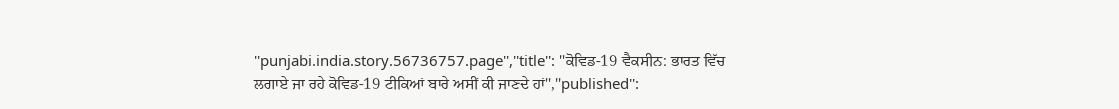''punjabi.india.story.56736757.page'',''title'': ''ਕੋਵਿਡ-19 ਵੈਕਸੀਨ: ਭਾਰਤ ਵਿੱਚ ਲਗਾਏ ਜਾ ਰਹੇ ਕੋਵਿਡ-19 ਟੀਕਿਆਂ ਬਾਰੇ ਅਸੀਂ ਕੀ ਜਾਣਦੇ ਹਾਂ'',''published'':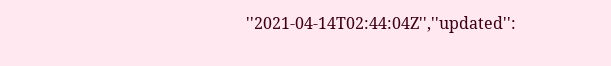''2021-04-14T02:44:04Z'',''updated'':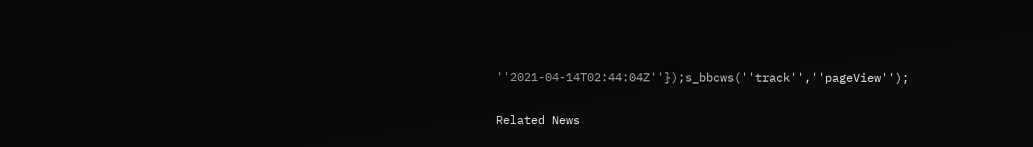''2021-04-14T02:44:04Z''});s_bbcws(''track'',''pageView'');

Related News